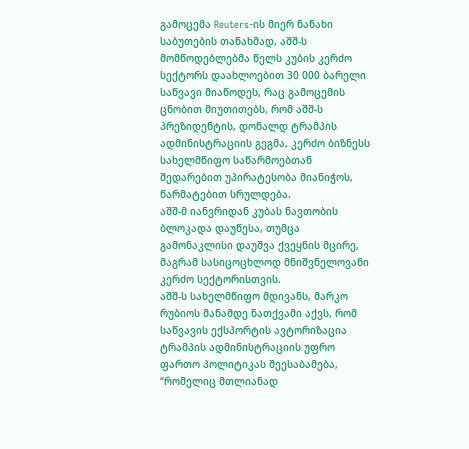გამოცემა Reuters-ის მიერ ნანახი საბუთების თანახმად, აშშ-ს მომწოდებლებმა წელს კუბის კერძო სექტორს დაახლოებით 30 000 ბარელი საწვავი მიაწოდეს, რაც გამოცემის ცნობით მიუთითებს, რომ აშშ-ს პრეზიდენტის, დონალდ ტრამპის ადმინისტრაციის გეგმა, კერძო ბიზნესს სახელმწიფო საწარმოებთან შედარებით უპირატესობა მიანიჭოს, წარმატებით სრულდება.
აშშ-მ იანვრიდან კუბას ნავთობის ბლოკადა დაუწესა, თუმცა გამონაკლისი დაუშვა ქვეყნის მცირე, მაგრამ სასიცოცხლოდ მნიშვნელოვანი კერძო სექტორისთვის.
აშშ-ს სახელმწიფო მდივანს, მარკო რუბიოს მანამდე ნათქვამი აქვს, რომ საწვავის ექსპორტის ავტორიზაცია ტრამპის ადმინისტრაციის უფრო ფართო პოლიტიკას შეესაბამება, “რომელიც მთლიანად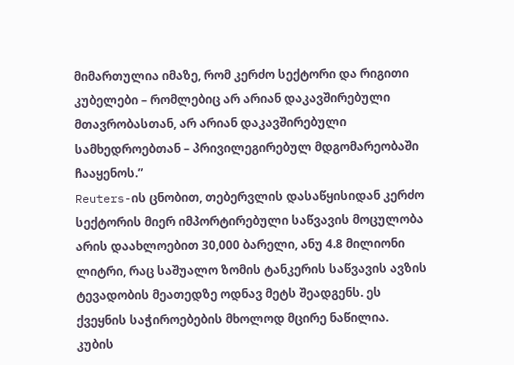მიმართულია იმაზე, რომ კერძო სექტორი და რიგითი კუბელები – რომლებიც არ არიან დაკავშირებული მთავრობასთან, არ არიან დაკავშირებული სამხედროებთან – პრივილეგირებულ მდგომარეობაში ჩააყენოს.”
Reuters-ის ცნობით, თებერვლის დასაწყისიდან კერძო სექტორის მიერ იმპორტირებული საწვავის მოცულობა არის დაახლოებით 30,000 ბარელი, ანუ 4.8 მილიონი ლიტრი, რაც საშუალო ზომის ტანკერის საწვავის ავზის ტევადობის მეათედზე ოდნავ მეტს შეადგენს. ეს ქვეყნის საჭიროებების მხოლოდ მცირე ნაწილია.
კუბის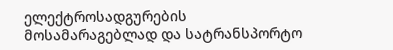ელექტროსადგურების მოსამარაგებლად და სატრანსპორტო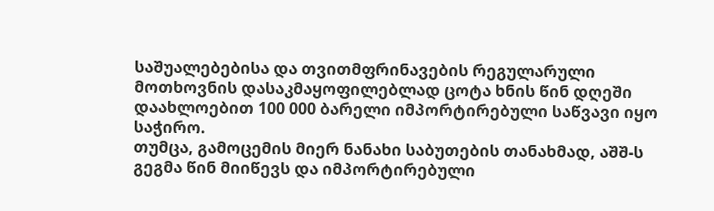საშუალებებისა და თვითმფრინავების რეგულარული მოთხოვნის დასაკმაყოფილებლად ცოტა ხნის წინ დღეში დაახლოებით 100 000 ბარელი იმპორტირებული საწვავი იყო საჭირო.
თუმცა, გამოცემის მიერ ნანახი საბუთების თანახმად, აშშ-ს გეგმა წინ მიიწევს და იმპორტირებული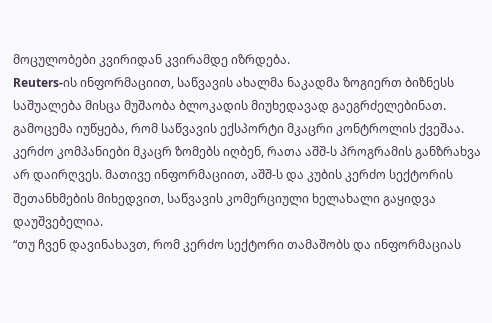მოცულობები კვირიდან კვირამდე იზრდება.
Reuters-ის ინფორმაციით, საწვავის ახალმა ნაკადმა ზოგიერთ ბიზნესს საშუალება მისცა მუშაობა ბლოკადის მიუხედავად გაეგრძელებინათ.
გამოცემა იუწყება, რომ საწვავის ექსპორტი მკაცრი კონტროლის ქვეშაა. კერძო კომპანიები მკაცრ ზომებს იღბენ, რათა აშშ-ს პროგრამის განზრახვა არ დაირღვეს. მათივე ინფორმაციით, აშშ-ს და კუბის კერძო სექტორის შეთანხმების მიხედვით, საწვავის კომერციული ხელახალი გაყიდვა დაუშვებელია.
“თუ ჩვენ დავინახავთ, რომ კერძო სექტორი თამაშობს და ინფორმაციას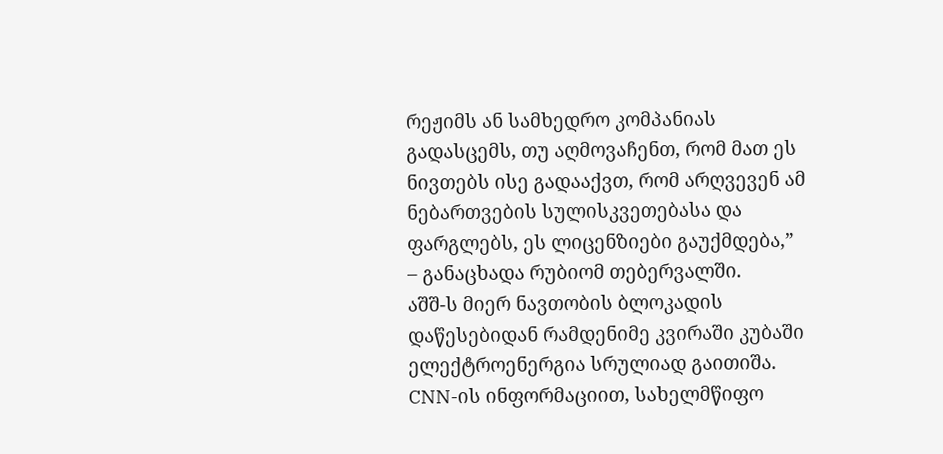რეჟიმს ან სამხედრო კომპანიას გადასცემს, თუ აღმოვაჩენთ, რომ მათ ეს ნივთებს ისე გადააქვთ, რომ არღვევენ ამ ნებართვების სულისკვეთებასა და ფარგლებს, ეს ლიცენზიები გაუქმდება,” – განაცხადა რუბიომ თებერვალში.
აშშ-ს მიერ ნავთობის ბლოკადის დაწესებიდან რამდენიმე კვირაში კუბაში ელექტროენერგია სრულიად გაითიშა. CNN-ის ინფორმაციით, სახელმწიფო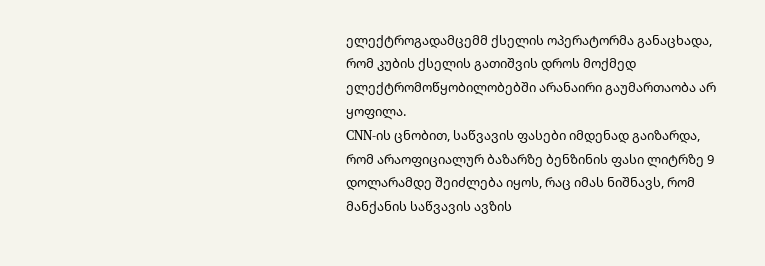ელექტროგადამცემმ ქსელის ოპერატორმა განაცხადა, რომ კუბის ქსელის გათიშვის დროს მოქმედ ელექტრომოწყობილობებში არანაირი გაუმართაობა არ ყოფილა.
CNN-ის ცნობით, საწვავის ფასები იმდენად გაიზარდა, რომ არაოფიციალურ ბაზარზე ბენზინის ფასი ლიტრზე 9 დოლარამდე შეიძლება იყოს, რაც იმას ნიშნავს, რომ მანქანის საწვავის ავზის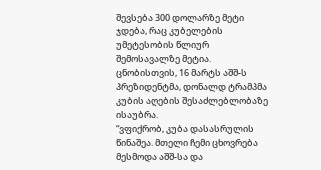შევსება 300 დოლარზე მეტი ჯდება, რაც კუბელების უმეტესობის წლიურ შემოსავალზე მეტია.
ცნობისთვის, 16 მარტს აშშ-ს პრეზიდენტმა, დონალდ ტრამპმა კუბის აღების შესაძლებლობაზე ისაუბრა.
“ვფიქრობ, კუბა დასასრულის წინაშეა. მთელი ჩემი ცხოვრება მესმოდა აშშ-სა და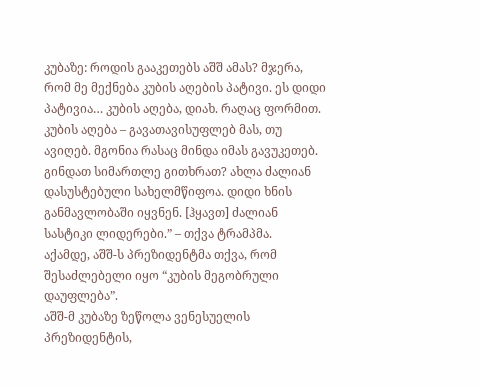კუბაზე: როდის გააკეთებს აშშ ამას? მჯერა, რომ მე მექნება კუბის აღების პატივი. ეს დიდი პატივია… კუბის აღება, დიახ. რაღაც ფორმით. კუბის აღება – გავათავისუფლებ მას, თუ ავიღებ. მგონია რასაც მინდა იმას გავუკეთებ. გინდათ სიმართლე გითხრათ? ახლა ძალიან დასუსტებული სახელმწიფოა. დიდი ხნის განმავლობაში იყვნენ. [ჰყავთ] ძალიან სასტიკი ლიდერები.” – თქვა ტრამპმა.
აქამდე, აშშ-ს პრეზიდენტმა თქვა, რომ შესაძლებელი იყო “კუბის მეგობრული დაუფლება”.
აშშ-მ კუბაზე ზეწოლა ვენესუელის პრეზიდენტის,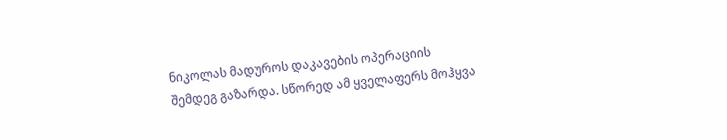ნიკოლას მადუროს დაკავების ოპერაციის შემდეგ გაზარდა. სწორედ ამ ყველაფერს მოჰყვა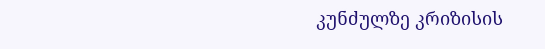კუნძულზე კრიზისის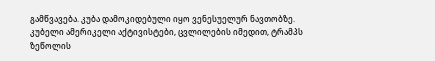გამწვავება. კუბა დამოკიდებული იყო ვენესუელურ ნავთობზე. კუბელი ამერიკელი აქტივისტები, ცვლილების იმედით, ტრამპს ზეწოლის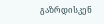გაზრდისკენ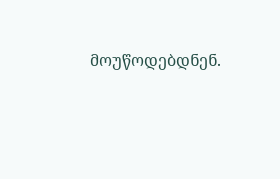მოუწოდებდნენ.